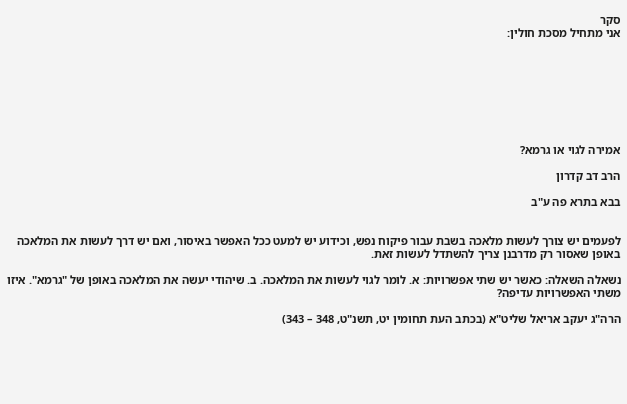סקר
אני מתחיל מסכת חולין:








אמירה לגוי או גרמא?

הרב דב קדרון

בבא בתרא פה ע"ב


לפעמים יש צורך לעשות מלאכה בשבת עבור פיקוח נפש, וכידוע יש למעט ככל האפשר באיסור, ואם יש דרך לעשות את המלאכה באופן שאסור רק מדרבנן צריך להשתדל לעשות זאת.

נשאלה השאלה: כאשר יש שתי אפשרויות: א. לומר לגוי לעשות את המלאכה. ב. שיהודי יעשה את המלאכה באופן של "גרמא". איזו משתי האפשרויות עדיפה?

הרה"ג יעקב אריאל שליט"א (בכתב העת תחומין יט, תשנ"ט, 348 – 343)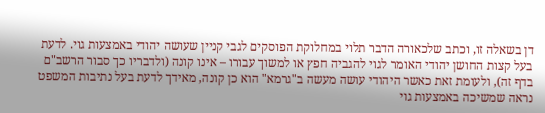דן בשאלה זו, וכתב שלכאורה הדבר תלוי במחלוקת הפוסקים לגבי קניין שעושה יהודי באמצעות גוי. לדעת בעל קצות החושן יהודי האומר לגוי להגביה חפץ או למשוך עבורו – אינו קונה (ולדבריו כך סבור הרשב"ם בדף זה), ולעומת זאת כאשר היהודי עושה מעשה ב"גרמא" הוא כן קונה, מאידך לדעת בעל נתיבות המשפט נראה שמשיכה באמצעות גוי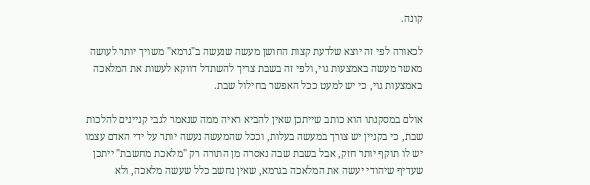קונה.

לכאורה לפי זה יוצא שלדעת קצות החושן מעשה שנעשה ב"גרמא" משויך יותר לעושה מאשר מעשה באמצעות גוי, ולפי זה בשבת צריך להשתדל דווקא לעשות את המלאכה באמצעות גוי, כי יש למעט ככל האפשר בחילול שבת.

אולם במסקנתו הוא כותב שייתכן שאין להביא ראיה ממה שנאמר לגבי קניינים להלכות שבת, כי בקניין יש צורך במעשה בעלות, וככל שהמעשה נעשה יותר על ידי האדם עצמו יש לו תוקף יותר חזק, אבל בשבת שבה נאסרה מן התורה רק "מלאכת מחשבת" ייתכן שעדיף שיהודי יעשה את המלאכה בגרמא, שאין נחשב כלל שעשה מלאכה, ולא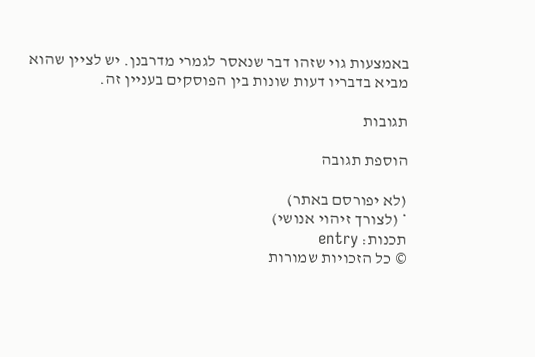באמצעות גוי שזהו דבר שנאסר לגמרי מדרבנן. יש לציין שהוא מביא בדבריו דעות שונות בין הפוסקים בעניין זה.

תגובות

הוספת תגובה

(לא יפורסם באתר)
* (לצורך זיהוי אנושי)
תכנות: entry
© כל הזכויות שמורות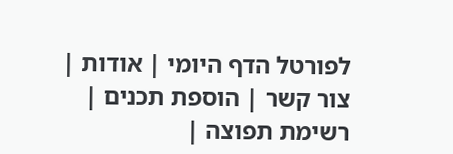לפורטל הדף היומי | אודות | צור קשר | הוספת תכנים | רשימת תפוצה |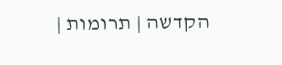הקדשה | תרומות |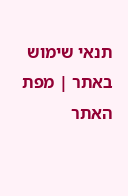תנאי שימוש באתר | מפת האתר